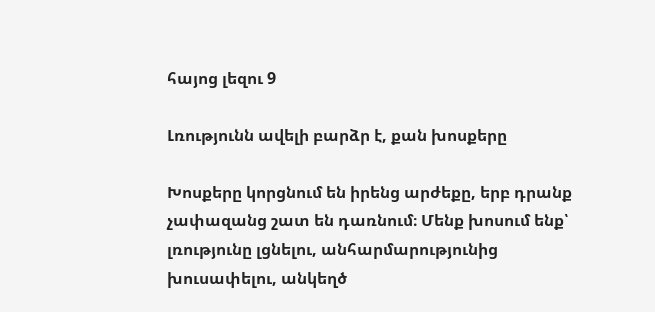հայոց լեզու 9

Լռությունն ավելի բարձր է, քան խոսքերը

Խոսքերը կորցնում են իրենց արժեքը, երբ դրանք չափազանց շատ են դառնում։ Մենք խոսում ենք՝ լռությունը լցնելու, անհարմարությունից խուսափելու, անկեղծ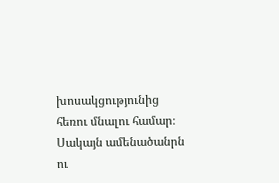խոսակցությունից հեռու մնալու համար։ Սակայն ամենածանրն ու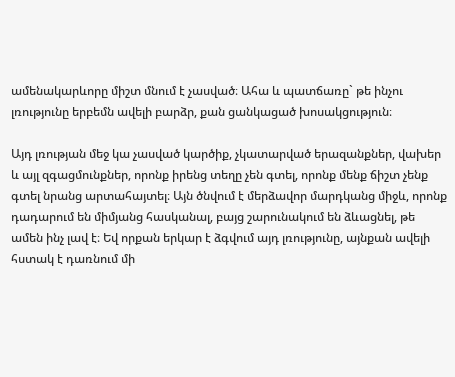ամենակարևորը միշտ մնում է չասված։ Ահա և պատճառը` թե ինչու լռությունը երբեմն ավելի բարձր, քան ցանկացած խոսակցություն։

Այդ լռության մեջ կա չասված կարծիք, չկատարված երազանքներ, վախեր և այլ զգացմունքներ, որոնք իրենց տեղը չեն գտել, որոնք մենք ճիշտ չենք գտել նրանց արտահայտել։ Այն ծնվում է մերձավոր մարդկանց միջև, որոնք դադարում են միմյանց հասկանալ, բայց շարունակում են ձևացնել, թե ամեն ինչ լավ է։ Եվ որքան երկար է ձգվում այդ լռությունը, այնքան ավելի հստակ է դառնում մի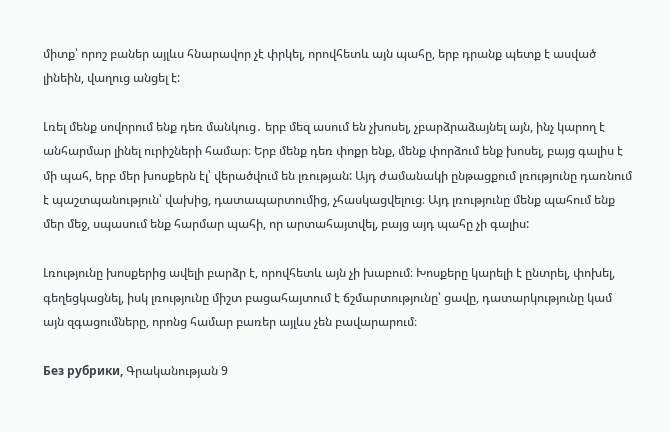միտք՝ որոշ բաներ այլևս հնարավոր չէ փրկել, որովհետև այն պահը, երբ դրանք պետք է ասված լինեին, վաղուց անցել է:

Լռել մենք սովորում ենք դեռ մանկուց․ երբ մեզ ասում են չխոսել, չբարձրաձայնել այն, ինչ կարող է անհարմար լինել ուրիշների համար։ Երբ մենք դեռ փոքր ենք, մենք փորձում ենք խոսել, բայց գալիս է մի պահ, երբ մեր խոսքերն էլ՝ վերածվում են լռության: Այդ ժամանակի ընթացքում լռությունը դառնում է պաշտպանություն՝ վախից, դատապարտումից, չհասկացվելուց։ Այդ լռությունը մենք պահում ենք մեր մեջ, սպասում ենք հարմար պահի, որ արտահայտվել, բայց այդ պահը չի գալիս:

Լռությունը խոսքերից ավելի բարձր է, որովհետև այն չի խաբում։ Խոսքերը կարելի է ընտրել, փոխել, գեղեցկացնել, իսկ լռությունը միշտ բացահայտում է ճշմարտությունը՝ ցավը, դատարկությունը կամ այն զգացումները, որոնց համար բառեր այլևս չեն բավարարում։

Без рубрики, Գրականության 9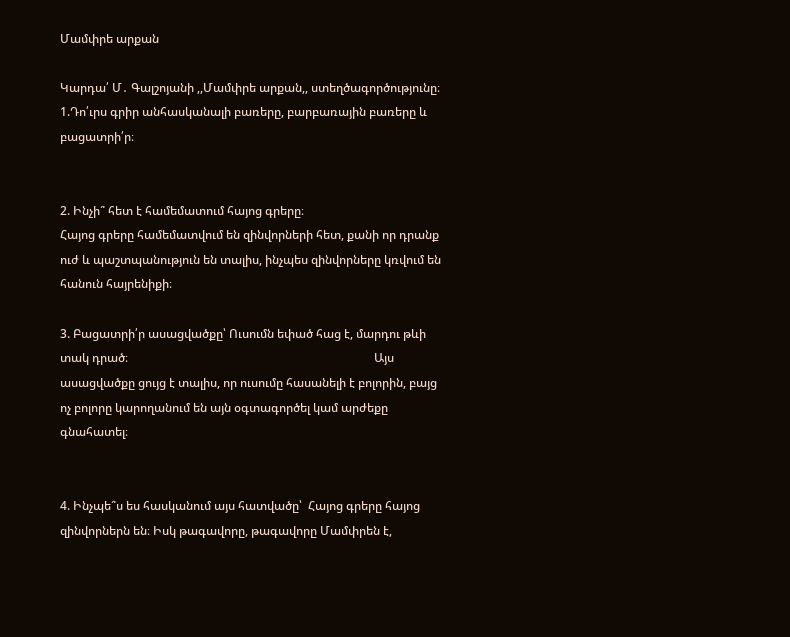Մամփրե արքան

Կարդա՛ Մ․ Գալշոյանի ,,Մամփրե արքան,, ստեղծագործությունը։
1.Դո՛ւրս գրիր անհասկանալի բառերը, բարբառային բառերը և բացատրի՛ր։


2. Ինչի՞ հետ է համեմատում հայոց գրերը։
Հայոց գրերը համեմատվում են զինվորների հետ, քանի որ դրանք ուժ և պաշտպանություն են տալիս, ինչպես զինվորները կռվում են հանուն հայրենիքի։

3. Բացատրի՛ր ասացվածքը՝ Ուսումն եփած հաց է, մարդու թևի տակ դրած։                                                                                  Այս ասացվածքը ցույց է տալիս, որ ուսումը հասանելի է բոլորին, բայց ոչ բոլորը կարողանում են այն օգտագործել կամ արժեքը գնահատել։


4. Ինչպե՞ս ես հասկանում այս հատվածը՝  Հայոց գրերը հայոց զինվորներն են։ Իսկ թագավորը, թագավորը Մամփրեն է,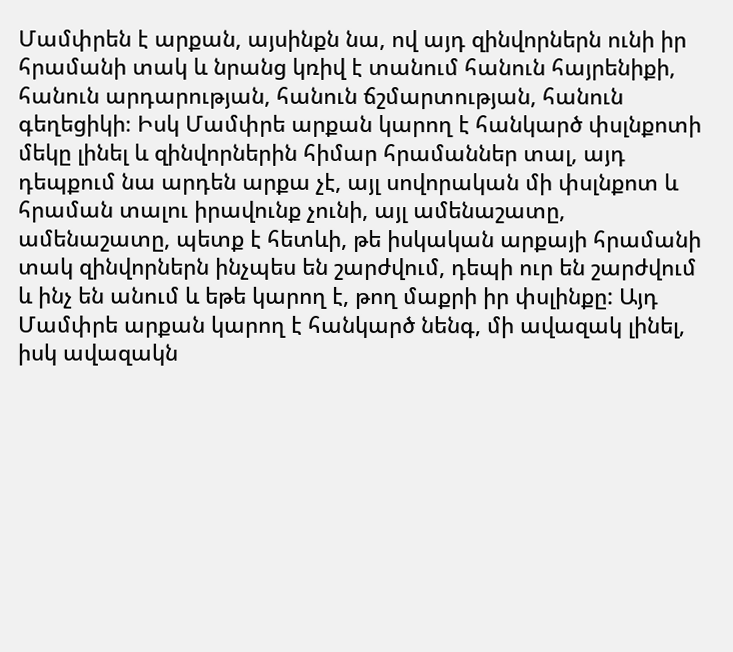Մամփրեն է արքան, այսինքն նա, ով այդ զինվորներն ունի իր հրամանի տակ և նրանց կռիվ է տանում հանուն հայրենիքի, հանուն արդարության, հանուն ճշմարտության, հանուն գեղեցիկի։ Իսկ Մամփրե արքան կարող է հանկարծ փսլնքոտի մեկը լինել և զինվորներին հիմար հրամաններ տալ, այդ դեպքում նա արդեն արքա չէ, այլ սովորական մի փսլնքոտ և հրաման տալու իրավունք չունի, այլ ամենաշատը, ամենաշատը, պետք է հետևի, թե իսկական արքայի հրամանի տակ զինվորներն ինչպես են շարժվում, դեպի ուր են շարժվում և ինչ են անում և եթե կարող է, թող մաքրի իր փսլինքը: Այդ Մամփրե արքան կարող է հանկարծ նենգ, մի ավազակ լինել, իսկ ավազակն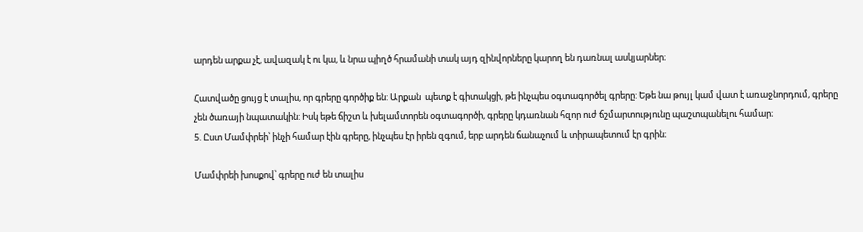արդեն արքա չէ, ավազակ է ու կա, և նրա պիղծ հրամանի տակ այդ զինվորները կարող են դառնալ ասկյարներ։

Հատվածը ցույց է տալիս, որ գրերը գործիք են: Արքան  պետք է գիտակցի, թե ինչպես օգտագործել գրերը: Եթե նա թույլ կամ վատ է առաջնորդում, գրերը չեն ծառայի նպատակին: Իսկ եթե ճիշտ և խելամտորեն օգտագործի, գրերը կդառնան հզոր ուժ ճշմարտությունը պաշտպանելու համար։
5. Ըստ Մամփրեի՝ ինչի համար էին գրերը, ինչպես էր իրեն զգում, երբ արդեն ճանաչում և տիրապետում էր գրին։

Մամփրեի խոսքով՝ գրերը ուժ են տալիս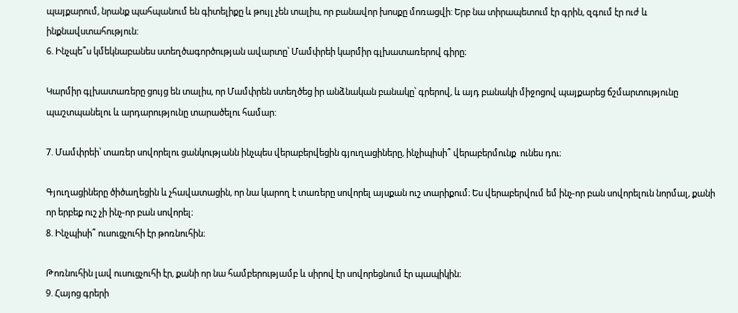պայքարում, նրանք պահպանում են գիտելիքը և թույլ չեն տալիս, որ բանավոր խոսքը մոռացվի: Երբ նա տիրապետում էր գրին, զգում էր ուժ և ինքնավստահություն:
6. Ինչպե՞ս կմեկնաբանես ստեղծագործության ավարտը՝ Մամփրեի կարմիր գլխատառերով գիրը։

Կարմիր գլխատառերը ցույց են տալիս, որ Մամփրեն ստեղծեց իր անձնական բանակը՝ գրերով, և այդ բանակի միջոցով պայքարեց ճշմարտությունը պաշտպանելու և արդարությունը տարածելու համար:

7. Մամփրեի՝ տառեր սովորելու ցանկությանն ինչպես վերաբերվեցին գյուղացիները, ինչիպիսի՞ վերաբերմունք  ունես դու։

Գյուղացիները ծիծաղեցին և չհավատացին, որ նա կարող է տառերը սովորել այսքան ուշ տարիքում։ Ես վերաբերվում եմ ինչ-որ բան սովորելուն նորմալ, քանի որ երբեք ուշ չի ինչ-որ բան սովորել։
8. Ինչպիսի՞ ուսուցչուհի էր թոռնուհին։

Թոռնուհին լավ ուսուցչուհի էր, քանի որ նա համբերությամբ և սիրով էր սովորեցնում էր պապիկին։
9. Հայոց գրերի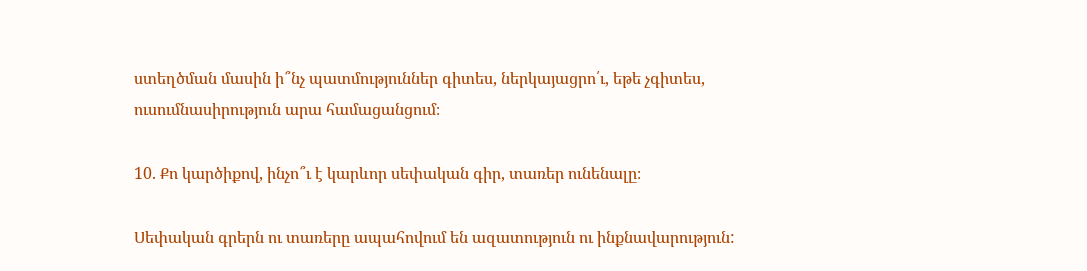ստեղծման մասին ի՞նչ պատմություններ գիտես, ներկայացրո՛ւ, եթե չգիտես, ուսումնասիրություն արա համացանցում։

10. Քո կարծիքով, ինչո՞ւ է կարևոր սեփական գիր, տառեր ունենալը։

Սեփական գրերն ու տառերը ապահովում են ազատություն ու ինքնավարություն: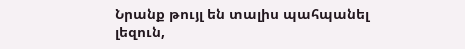Նրանք թույլ են տալիս պահպանել լեզուն,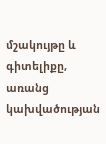մշակույթը և գիտելիքը, առանց կախվածության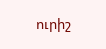ուրիշ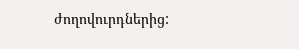ժողովուրդներից: